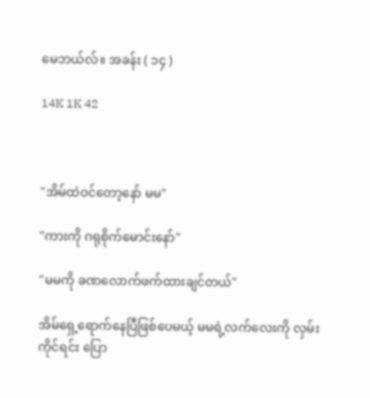မေဘယ်လ်။ အခန်း ( ၁၄ )

14K 1K 42



"အိမ်ထဲဝင်တော့နော် မမ"

"ကားကို ဂရုစိုက်မောင်းနော်"

"မမကို ခဏလောက်ဖက်ထားချင်တယ်"

အိမ်ရှေ့ရောက်နေပြီဖြစ်ပေမယ့် မမရဲ့လက်လေးကို လှမ်းကိုင်ရင်း ပြော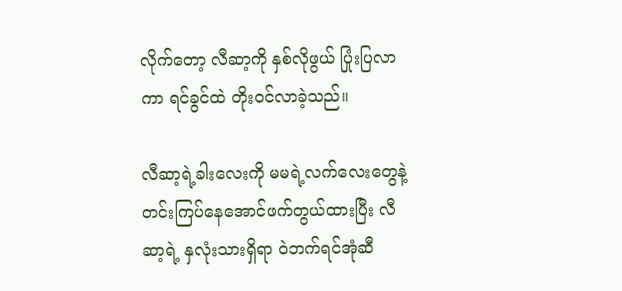လိုက်တော့ လီဆာ့ကို နှစ်လိုဖွယ် ပြုံးပြလာကာ ရင်ခွင်ထဲ တိုးဝင်လာခဲ့သည်။

လီဆာ့ရဲ့ခါးလေးကို မမရဲ့လက်လေးတွေနဲ့ တင်းကြပ်နေအောင်ဖက်တွယ်ထားပြီး လီဆာ့ရဲ့ နှလုံးသားရှိရာ ဝဲဘက်ရင်အုံဆီ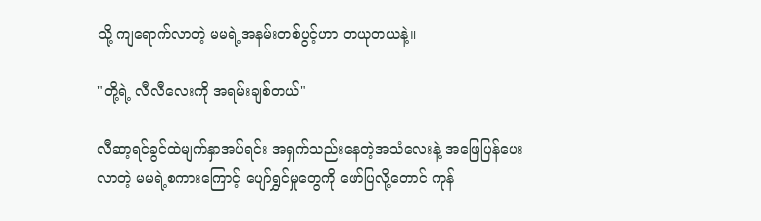သို့ ကျရောက်လာတဲ့ မမရဲ့အနမ်းတစ်ပွင့်ဟာ တယုတယနဲ့။

"တို့ရဲ့ လီလီလေးကို အရမ်းချစ်တယ်"

လီဆာ့ရင်ခွင်ထဲမျက်နှာအပ်ရင်း အရှက်သည်းနေတဲ့အသံလေးနဲ့ အဖြေပြန်ပေးလာတဲ့ မမရဲ့စကားကြောင့် ပျော်ရွှင်မှုတွေကို ဖော်ပြလို့တောင် ကုန်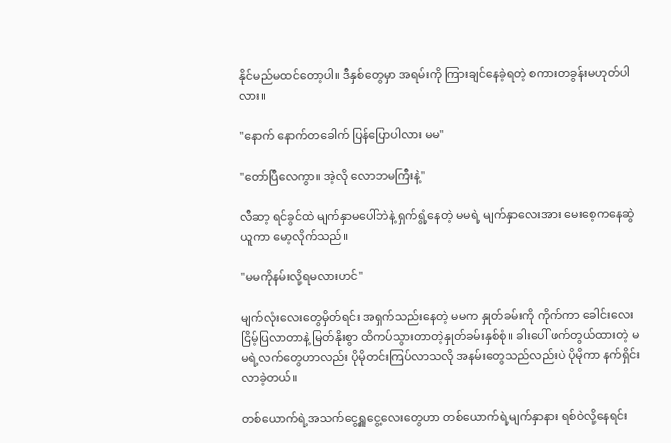နိုင်မည်မထင်တော့ပါ။ ဒီနှစ်တွေမှာ အရမ်းကို ကြားချင်နေခဲ့ရတဲ့ စကားတခွန်းမဟုတ်ပါလား။

"နောက် နောက်တခေါက် ပြန်ပြောပါလား မမ"

"တော်ပြီလေကွာ။ အဲ့လို လောဘမကြီးနဲ့"

လီဆာ့ ရင်ခွင်ထဲ မျက်နှာမပေါ်ဘဲနဲ့ ရှက်ရွံ့နေတဲ့ မမရဲ့ မျက်နှာလေးအား မေးစေ့ကနေဆွဲယူကာ မော့လိုက်သည်။

"မမကိုနမ်းလို့ရမလားဟင်"

မျက်လုံးလေးတွေမှိတ်ရင်း အရှက်သည်းနေတဲ့ မမက နှုတ်ခမ်းကို ကိုက်ကာ ခေါင်းလေးငြိမ့်ပြလာတာနဲ့ မြတ်နိုးစွာ ထိကပ်သွားတာတဲ့နှုတ်ခမ်းနှစ်စုံ။ ခါးပေါ် ဖက်တွယ်ထားတဲ့ မမရဲ့လက်တွေဟာလည်း ပိုမိုတင်းကြပ်လာသလို အနမ်းတွေသည်လည်းပဲ ပိုမိုကာ နက်ရှိင်းလာခဲ့တယ်။

တစ်ယောက်ရဲ့အသက်ငွေ့ရှူငွေ့လေးတွေဟာ တစ်ယောက်ရဲ့မျက်နှာနား ရစ်ဝဲလို့နေရင်း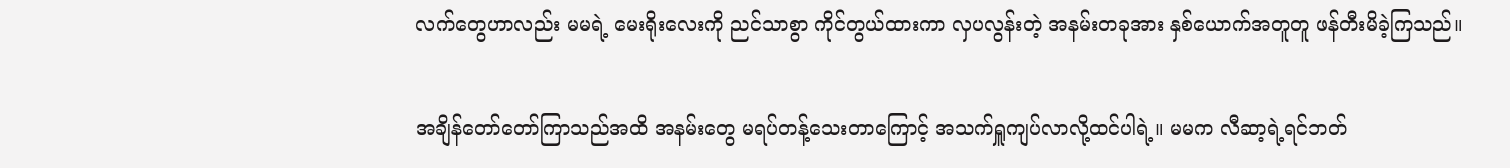လက်တွေဟာလည်း မမရဲ့ မေးရိုးလေးကို ညင်သာစွာ ကိုင်တွယ်ထားကာ လှပလွန်းတဲ့ အနမ်းတခုအား နှစ်ယောက်အတူတူ ဖန်တီးမိခဲ့ကြသည်။

အချိန်တော်တော်ကြာသည်အထိ အနမ်းတွေ မရပ်တန့်သေးတာကြောင့် အသက်ရှူကျပ်လာလို့ထင်ပါရဲ့။ မမက လီဆာ့ရဲ့ရင်ဘတ်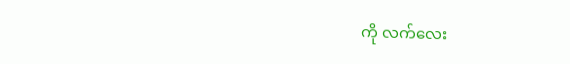ကို လက်လေး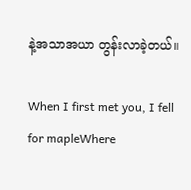နဲ့အသာအယာ တွန်းလာခဲ့တယ်။

When I first met you, I fell for mapleWhere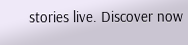stories live. Discover now